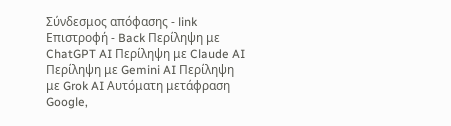Σύνδεσμος απόφασης - link Επιστροφή - Back Περίληψη με ChatGPT AI Περίληψη με Claude AI Περίληψη με Gemini AI Περίληψη με Grok AI Αυτόματη μετάφραση Google,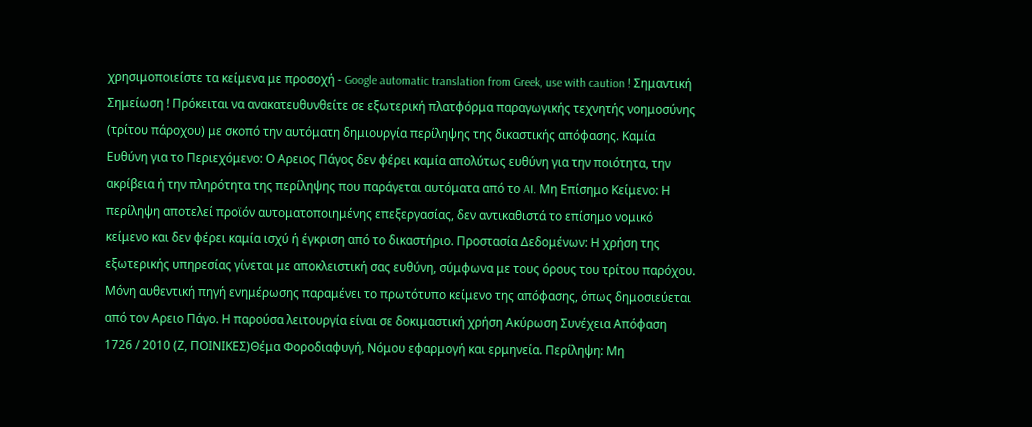χρησιμοποιείστε τα κείμενα με προσοχή - Google automatic translation from Greek, use with caution ! Σημαντική Σημείωση ! Πρόκειται να ανακατευθυνθείτε σε εξωτερική πλατφόρμα παραγωγικής τεχνητής νοημοσύνης (τρίτου πάροχου) με σκοπό την αυτόματη δημιουργία περίληψης της δικαστικής απόφασης. Καμία Ευθύνη για το Περιεχόμενο: Ο Αρειος Πάγος δεν φέρει καμία απολύτως ευθύνη για την ποιότητα, την ακρίβεια ή την πληρότητα της περίληψης που παράγεται αυτόματα από το AI. Μη Επίσημο Κείμενο: Η περίληψη αποτελεί προϊόν αυτοματοποιημένης επεξεργασίας, δεν αντικαθιστά το επίσημο νομικό κείμενο και δεν φέρει καμία ισχύ ή έγκριση από το δικαστήριο. Προστασία Δεδομένων: Η χρήση της εξωτερικής υπηρεσίας γίνεται με αποκλειστική σας ευθύνη, σύμφωνα με τους όρους του τρίτου παρόχου. Μόνη αυθεντική πηγή ενημέρωσης παραμένει το πρωτότυπο κείμενο της απόφασης, όπως δημοσιεύεται από τον Αρειο Πάγο. Η παρούσα λειτουργία είναι σε δοκιμαστική χρήση Ακύρωση Συνέχεια Απόφαση 1726 / 2010 (Ζ, ΠΟΙΝΙΚΕΣ)Θέμα Φοροδιαφυγή, Νόμου εφαρμογή και ερμηνεία. Περίληψη: Μη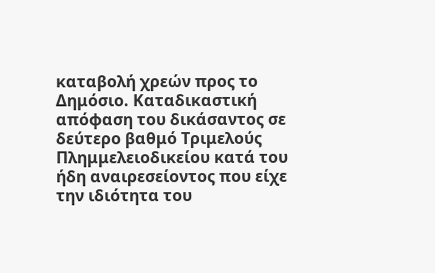καταβολή χρεών προς το Δημόσιο. Καταδικαστική απόφαση του δικάσαντος σε δεύτερο βαθμό Τριμελούς Πλημμελειοδικείου κατά του ήδη αναιρεσείοντος που είχε την ιδιότητα του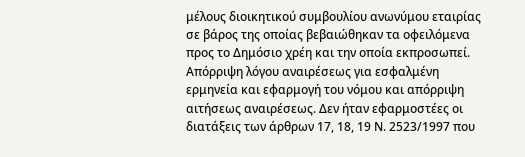μέλους διοικητικού συμβουλίου ανωνύμου εταιρίας σε βάρος της οποίας βεβαιώθηκαν τα οφειλόμενα προς το Δημόσιο χρέη και την οποία εκπροσωπεί. Απόρριψη λόγου αναιρέσεως για εσφαλμένη ερμηνεία και εφαρμογή του νόμου και απόρριψη αιτήσεως αναιρέσεως. Δεν ήταν εφαρμοστέες οι διατάξεις των άρθρων 17, 18, 19 Ν. 2523/1997 που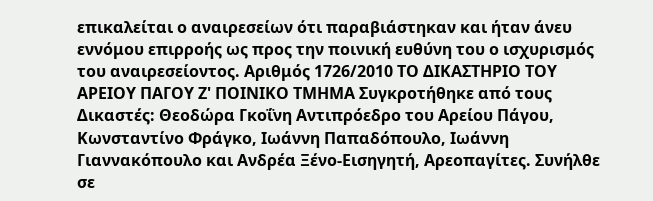επικαλείται ο αναιρεσείων ότι παραβιάστηκαν και ήταν άνευ εννόμου επιρροής ως προς την ποινική ευθύνη του ο ισχυρισμός του αναιρεσείοντος. Αριθμός 1726/2010 ΤΟ ΔΙΚΑΣΤΗΡΙΟ ΤΟΥ ΑΡΕΙΟΥ ΠΑΓΟΥ Ζ' ΠΟΙΝΙΚΟ ΤΜΗΜΑ Συγκροτήθηκε από τους Δικαστές: Θεοδώρα Γκοΐνη Αντιπρόεδρο του Αρείου Πάγου, Κωνσταντίνο Φράγκο, Ιωάννη Παπαδόπουλο, Ιωάννη Γιαννακόπουλο και Ανδρέα Ξένο-Εισηγητή, Αρεοπαγίτες. Συνήλθε σε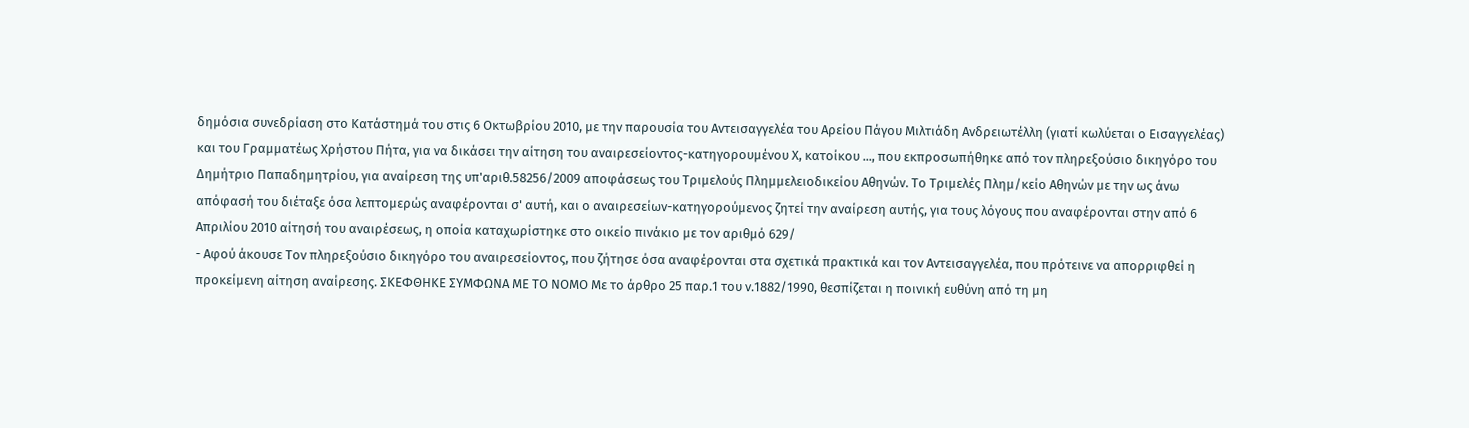δημόσια συνεδρίαση στο Κατάστημά του στις 6 Οκτωβρίου 2010, με την παρουσία του Αντεισαγγελέα του Αρείου Πάγου Μιλτιάδη Ανδρειωτέλλη (γιατί κωλύεται ο Εισαγγελέας) και του Γραμματέως Χρήστου Πήτα, για να δικάσει την αίτηση του αναιρεσείοντος-κατηγορουμένου Χ, κατοίκου ..., που εκπροσωπήθηκε από τον πληρεξούσιο δικηγόρο του Δημήτριο Παπαδημητρίου, για αναίρεση της υπ'αριθ.58256/2009 αποφάσεως του Τριμελούς Πλημμελειοδικείου Αθηνών. Το Τριμελές Πλημ/κείο Αθηνών με την ως άνω απόφασή του διέταξε όσα λεπτομερώς αναφέρονται σ' αυτή, και ο αναιρεσείων-κατηγορούμενος ζητεί την αναίρεση αυτής, για τους λόγους που αναφέρονται στην από 6 Απριλίου 2010 αίτησή του αναιρέσεως, η οποία καταχωρίστηκε στο οικείο πινάκιο με τον αριθμό 629/
- Αφού άκουσε Τον πληρεξούσιο δικηγόρο του αναιρεσείοντος, που ζήτησε όσα αναφέρονται στα σχετικά πρακτικά και τον Αντεισαγγελέα, που πρότεινε να απορριφθεί η προκείμενη αίτηση αναίρεσης. ΣΚΕΦΘΗΚΕ ΣΥΜΦΩΝΑ ΜΕ ΤΟ ΝΟΜΟ Με το άρθρο 25 παρ.1 του ν.1882/1990, θεσπίζεται η ποινική ευθύνη από τη μη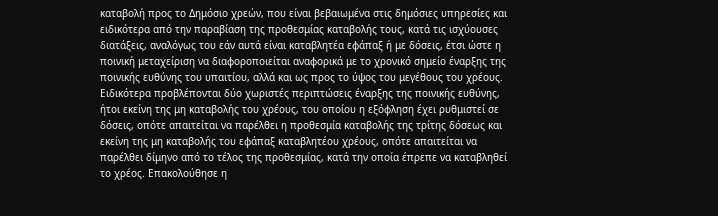καταβολή προς το Δημόσιο χρεών, που είναι βεβαιωμένα στις δημόσιες υπηρεσίες και ειδικότερα από την παραβίαση της προθεσμίας καταβολής τους, κατά τις ισχύουσες διατάξεις, αναλόγως του εάν αυτά είναι καταβλητέα εφάπαξ ή με δόσεις, έτσι ώστε η ποινική μεταχείριση να διαφοροποιείται αναφορικά με το χρονικό σημείο έναρξης της ποινικής ευθύνης του υπαιτίου, αλλά και ως προς το ύψος του μεγέθους του χρέους. Ειδικότερα προβλέπονται δύο χωριστές περιπτώσεις έναρξης της ποινικής ευθύνης, ήτοι εκείνη της μη καταβολής του χρέους, του οποίου η εξόφληση έχει ρυθμιστεί σε δόσεις, οπότε απαιτείται να παρέλθει η προθεσμία καταβολής της τρίτης δόσεως και εκείνη της μη καταβολής του εφάπαξ καταβλητέου χρέους, οπότε απαιτείται να παρέλθει δίμηνο από το τέλος της προθεσμίας, κατά την οποία έπρεπε να καταβληθεί το χρέος. Επακολούθησε η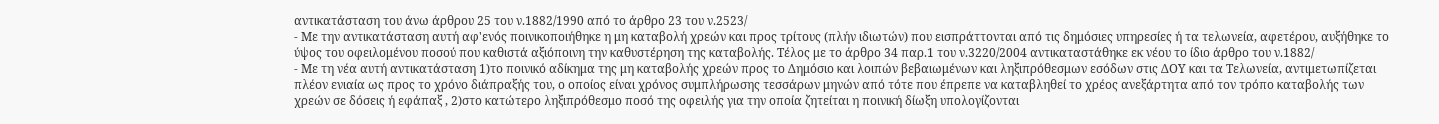αντικατάσταση του άνω άρθρου 25 του ν.1882/1990 από το άρθρο 23 του ν.2523/
- Με την αντικατάσταση αυτή αφ'ενός ποινικοποιήθηκε η μη καταβολή χρεών και προς τρίτους (πλήν ιδιωτών) που εισπράττονται από τις δημόσιες υπηρεσίες ή τα τελωνεία, αφετέρου, αυξήθηκε το ύψος του οφειλομένου ποσού που καθιστά αξιόποινη την καθυστέρηση της καταβολής. Τέλος με το άρθρο 34 παρ.1 του ν.3220/2004 αντικαταστάθηκε εκ νέου το ίδιο άρθρο του ν.1882/
- Με τη νέα αυτή αντικατάσταση 1)το ποινικό αδίκημα της μη καταβολής χρεών προς το Δημόσιο και λοιπών βεβαιωμένων και ληξιπρόθεσμων εσόδων στις ΔΟΥ και τα Τελωνεία, αντιμετωπίζεται πλέον ενιαία ως προς το χρόνο διάπραξής του, ο οποίος είναι χρόνος συμπλήρωσης τεσσάρων μηνών από τότε που έπρεπε να καταβληθεί το χρέος ανεξάρτητα από τον τρόπο καταβολής των χρεών σε δόσεις ή εφάπαξ , 2)στο κατώτερο ληξιπρόθεσμο ποσό της οφειλής για την οποία ζητείται η ποινική δίωξη υπολογίζονται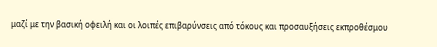μαζί με την βασική οφειλή και οι λοιπές επιβαρύνσεις από τόκους και προσαυξήσεις εκπροθέσμου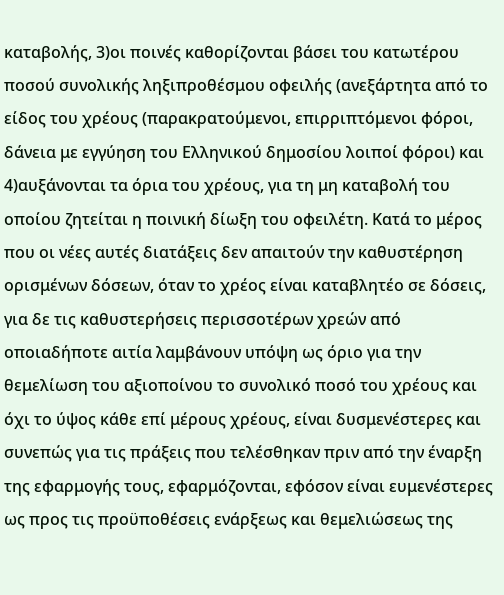καταβολής, 3)οι ποινές καθορίζονται βάσει του κατωτέρου ποσού συνολικής ληξιπροθέσμου οφειλής (ανεξάρτητα από το είδος του χρέους (παρακρατούμενοι, επιρριπτόμενοι φόροι, δάνεια με εγγύηση του Ελληνικού δημοσίου λοιποί φόροι) και 4)αυξάνονται τα όρια του χρέους, για τη μη καταβολή του οποίου ζητείται η ποινική δίωξη του οφειλέτη. Κατά το μέρος που οι νέες αυτές διατάξεις δεν απαιτούν την καθυστέρηση ορισμένων δόσεων, όταν το χρέος είναι καταβλητέο σε δόσεις, για δε τις καθυστερήσεις περισσοτέρων χρεών από οποιαδήποτε αιτία λαμβάνουν υπόψη ως όριο για την θεμελίωση του αξιοποίνου το συνολικό ποσό του χρέους και όχι το ύψος κάθε επί μέρους χρέους, είναι δυσμενέστερες και συνεπώς για τις πράξεις που τελέσθηκαν πριν από την έναρξη της εφαρμογής τους, εφαρμόζονται, εφόσον είναι ευμενέστερες ως προς τις προϋποθέσεις ενάρξεως και θεμελιώσεως της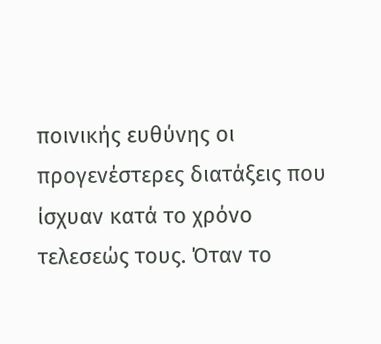ποινικής ευθύνης οι προγενέστερες διατάξεις που ίσχυαν κατά το χρόνο τελεσεώς τους. Όταν το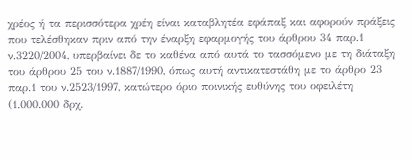χρέος ή τα περισσότερα χρέη είναι καταβλητέα εφάπαξ και αφορούν πράξεις που τελέσθηκαν πριν από την έναρξη εφαρμογής του άρθρου 34 παρ.1 ν.3220/2004, υπερβαίνει δε το καθένα από αυτά το τασσόμενο με τη διάταξη του άρθρου 25 του ν.1887/1990, όπως αυτή αντικατεστάθη με το άρθρο 23 παρ.1 του ν.2523/1997, κατώτερο όριο ποινικής ευθύνης του οφειλέτη (1.000.000 δρχ.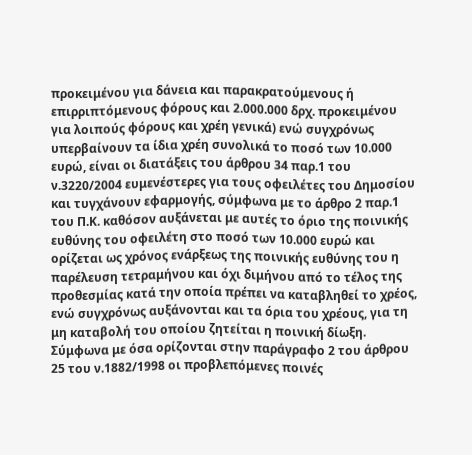προκειμένου για δάνεια και παρακρατούμενους ή επιρριπτόμενους φόρους και 2.000.000 δρχ. προκειμένου για λοιπούς φόρους και χρέη γενικά) ενώ συγχρόνως υπερβαίνουν τα ίδια χρέη συνολικά το ποσό των 10.000 ευρώ, είναι οι διατάξεις του άρθρου 34 παρ.1 του ν.3220/2004 ευμενέστερες για τους οφειλέτες του Δημοσίου και τυγχάνουν εφαρμογής, σύμφωνα με το άρθρο 2 παρ.1 του Π.Κ. καθόσον αυξάνεται με αυτές το όριο της ποινικής ευθύνης του οφειλέτη στο ποσό των 10.000 ευρώ και ορίζεται ως χρόνος ενάρξεως της ποινικής ευθύνης του η παρέλευση τετραμήνου και όχι διμήνου από το τέλος της προθεσμίας κατά την οποία πρέπει να καταβληθεί το χρέος, ενώ συγχρόνως αυξάνονται και τα όρια του χρέους, για τη μη καταβολή του οποίου ζητείται η ποινική δίωξη. Σύμφωνα με όσα ορίζονται στην παράγραφο 2 του άρθρου 25 του ν.1882/1998 οι προβλεπόμενες ποινές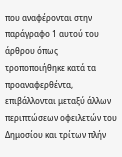που αναφέρονται στην παράγραφο 1 αυτού του άρθρου όπως τροποποιήθηκε κατά τα προαναφερθέντα, επιβάλλονται μεταξύ άλλων περιπτώσεων οφειλετών του Δημοσίου και τρίτων πλήν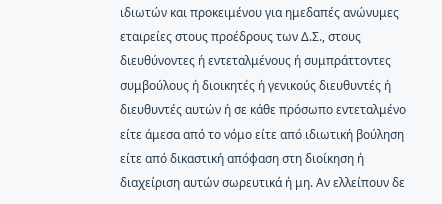ιδιωτών και προκειμένου για ημεδαπές ανώνυμες εταιρείες στους προέδρους των Δ.Σ., στους διευθύνοντες ή εντεταλμένους ή συμπράττοντες συμβούλους ή διοικητές ή γενικούς διευθυντές ή διευθυντές αυτών ή σε κάθε πρόσωπο εντεταλμένο είτε άμεσα από το νόμο είτε από ιδιωτική βούληση είτε από δικαστική απόφαση στη διοίκηση ή διαχείριση αυτών σωρευτικά ή μη. Αν ελλείπουν δε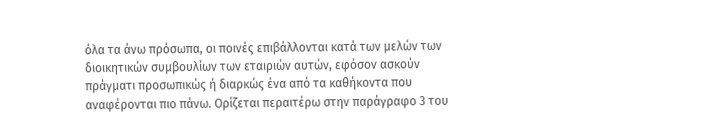όλα τα άνω πρόσωπα, οι ποινές επιβάλλονται κατά των μελών των διοικητικών συμβουλίων των εταιριών αυτών, εφόσον ασκούν πράγματι προσωπικώς ή διαρκώς ένα από τα καθήκοντα που αναφέρονται πιο πάνω. Oρίζεται περαιτέρω στην παράγραφο 3 του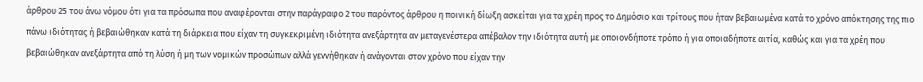άρθρου 25 του άνω νόμου ότι για τα πρόσωπα που αναφέρονται στην παράγραφο 2 του παρόντος άρθρου η ποινική δίωξη ασκείται για τα χρέη προς το Δημόσιο και τρίτους που ήταν βεβαιωμένα κατά το χρόνο απόκτησης της πιο πάνω ιδιότητας ή βεβαιώθηκαν κατά τη διάρκεια που είχαν τη συγκεκριμένη ιδιότητα ανεξάρτητα αν μεταγενέστερα απέβαλον την ιδιότητα αυτή με οποιονδήποτε τρόπο ή για οποιαδήποτε αιτία, καθώς και για τα χρέη που βεβαιώθηκαν ανεξάρτητα από τη λύση ή μη των νομικών προσώπων αλλά γεννήθηκαν ή ανάγονται στον χρόνο που είχαν την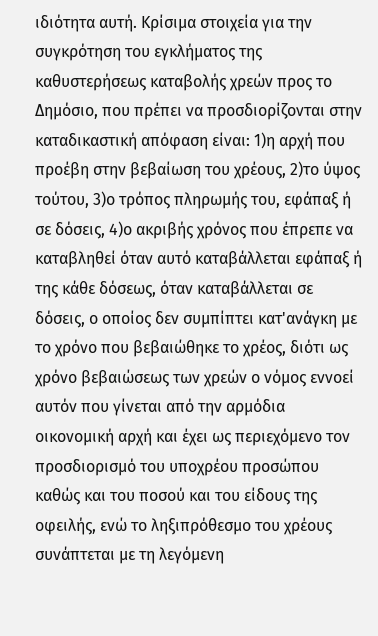ιδιότητα αυτή. Κρίσιμα στοιχεία για την συγκρότηση του εγκλήματος της καθυστερήσεως καταβολής χρεών προς το Δημόσιο, που πρέπει να προσδιορίζονται στην καταδικαστική απόφαση είναι: 1)η αρχή που προέβη στην βεβαίωση του χρέους, 2)το ύψος τούτου, 3)ο τρόπος πληρωμής του, εφάπαξ ή σε δόσεις, 4)ο ακριβής χρόνος που έπρεπε να καταβληθεί όταν αυτό καταβάλλεται εφάπαξ ή της κάθε δόσεως, όταν καταβάλλεται σε δόσεις, ο οποίος δεν συμπίπτει κατ'ανάγκη με το χρόνο που βεβαιώθηκε το χρέος, διότι ως χρόνο βεβαιώσεως των χρεών ο νόμος εννοεί αυτόν που γίνεται από την αρμόδια οικονομική αρχή και έχει ως περιεχόμενο τον προσδιορισμό του υποχρέου προσώπου καθώς και του ποσού και του είδους της οφειλής, ενώ το ληξιπρόθεσμο του χρέους συνάπτεται με τη λεγόμενη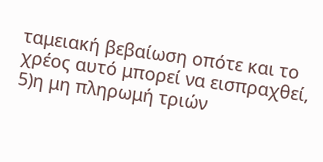ταμειακή βεβαίωση οπότε και το χρέος αυτό μπορεί να εισπραχθεί, 5)η μη πληρωμή τριών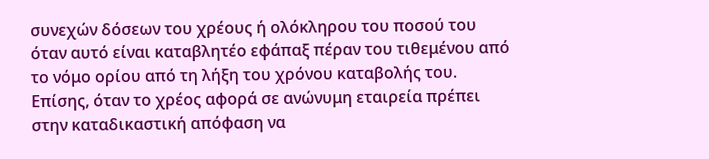συνεχών δόσεων του χρέους ή ολόκληρου του ποσού του όταν αυτό είναι καταβλητέο εφάπαξ πέραν του τιθεμένου από το νόμο ορίου από τη λήξη του χρόνου καταβολής του. Επίσης, όταν το χρέος αφορά σε ανώνυμη εταιρεία πρέπει στην καταδικαστική απόφαση να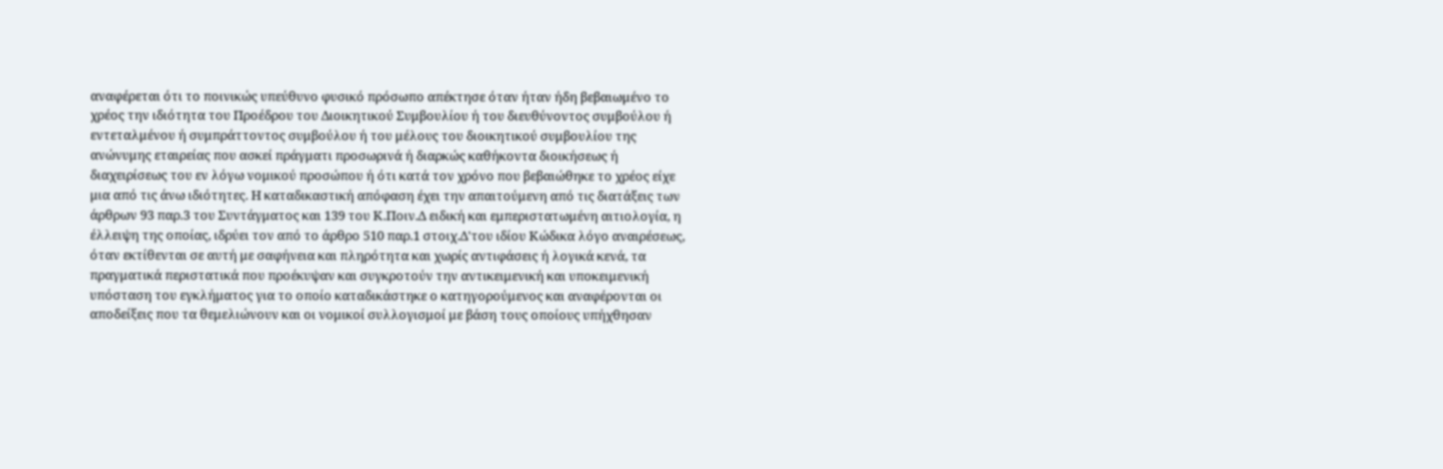αναφέρεται ότι το ποινικώς υπεύθυνο φυσικό πρόσωπο απέκτησε όταν ήταν ήδη βεβαιωμένο το χρέος την ιδιότητα του Προέδρου του Διοικητικού Συμβουλίου ή του διευθύνοντος συμβούλου ή εντεταλμένου ή συμπράττοντος συμβούλου ή του μέλους του διοικητικού συμβουλίου της ανώνυμης εταιρείας που ασκεί πράγματι προσωρινά ή διαρκώς καθήκοντα διοικήσεως ή διαχειρίσεως του εν λόγω νομικού προσώπου ή ότι κατά τον χρόνο που βεβαιώθηκε το χρέος είχε μια από τις άνω ιδιότητες. Η καταδικαστική απόφαση έχει την απαιτούμενη από τις διατάξεις των άρθρων 93 παρ.3 του Συντάγματος και 139 του Κ.Ποιν.Δ ειδική και εμπεριστατωμένη αιτιολογία, η έλλειψη της οποίας, ιδρύει τον από το άρθρο 510 παρ.1 στοιχ.Δ'του ιδίου Κώδικα λόγο αναιρέσεως, όταν εκτίθενται σε αυτή με σαφήνεια και πληρότητα και χωρίς αντιφάσεις ή λογικά κενά, τα πραγματικά περιστατικά που προέκυψαν και συγκροτούν την αντικειμενική και υποκειμενική υπόσταση του εγκλήματος για το οποίο καταδικάστηκε ο κατηγορούμενος και αναφέρονται οι αποδείξεις που τα θεμελιώνουν και οι νομικοί συλλογισμοί με βάση τους οποίους υπήχθησαν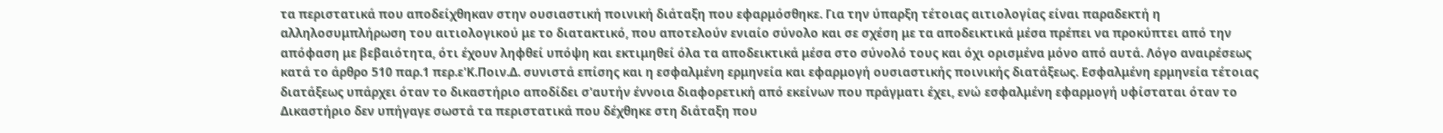τα περιστατικά που αποδείχθηκαν στην ουσιαστική ποινική διάταξη που εφαρμόσθηκε. Για την ύπαρξη τέτοιας αιτιολογίας είναι παραδεκτή η αλληλοσυμπλήρωση του αιτιολογικού με το διατακτικό, που αποτελούν ενιαίο σύνολο και σε σχέση με τα αποδεικτικά μέσα πρέπει να προκύπτει από την απόφαση με βεβαιότητα, ότι έχουν ληφθεί υπόψη και εκτιμηθεί όλα τα αποδεικτικά μέσα στο σύνολό τους και όχι ορισμένα μόνο από αυτά. Λόγο αναιρέσεως κατά το άρθρο 510 παρ.1 περ.ε'Κ.Ποιν.Δ. συνιστά επίσης και η εσφαλμένη ερμηνεία και εφαρμογή ουσιαστικής ποινικής διατάξεως. Εσφαλμένη ερμηνεία τέτοιας διατάξεως υπάρχει όταν το δικαστήριο αποδίδει σ'αυτήν έννοια διαφορετική από εκείνων που πράγματι έχει, ενώ εσφαλμένη εφαρμογή υφίσταται όταν το Δικαστήριο δεν υπήγαγε σωστά τα περιστατικά που δέχθηκε στη διάταξη που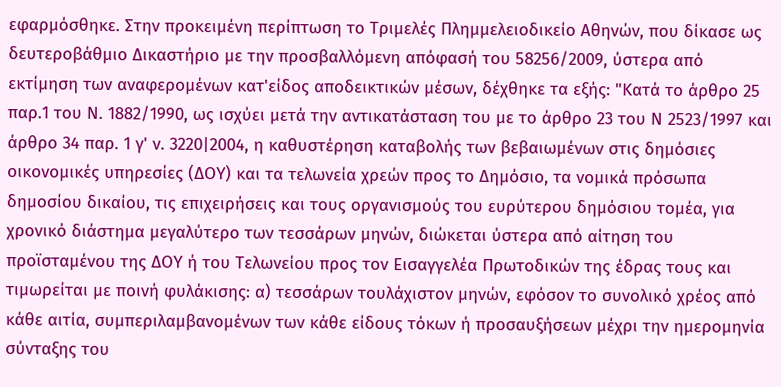εφαρμόσθηκε. Στην προκειμένη περίπτωση το Τριμελές Πλημμελειοδικείο Αθηνών, που δίκασε ως δευτεροβάθμιο Δικαστήριο με την προσβαλλόμενη απόφασή του 58256/2009, ύστερα από εκτίμηση των αναφερομένων κατ'είδος αποδεικτικών μέσων, δέχθηκε τα εξής: "Κατά το άρθρο 25 παρ.1 του Ν. 1882/1990, ως ισχύει μετά την αντικατάσταση του με το άρθρο 23 του Ν 2523/1997 και άρθρο 34 παρ. 1 γ' ν. 3220|2004, η καθυστέρηση καταβολής των βεβαιωμένων στις δημόσιες οικονομικές υπηρεσίες (ΔΟΥ) και τα τελωνεία χρεών προς το Δημόσιο, τα νομικά πρόσωπα δημοσίου δικαίου, τις επιχειρήσεις και τους οργανισμούς του ευρύτερου δημόσιου τομέα, για χρονικό διάστημα μεγαλύτερο των τεσσάρων μηνών, διώκεται ύστερα από αίτηση του προϊσταμένου της ΔΟΥ ή του Τελωνείου προς τον Εισαγγελέα Πρωτοδικών της έδρας τους και τιμωρείται με ποινή φυλάκισης: α) τεσσάρων τουλάχιστον μηνών, εφόσον το συνολικό χρέος από κάθε αιτία, συμπεριλαμβανομένων των κάθε είδους τόκων ή προσαυξήσεων μέχρι την ημερομηνία σύνταξης του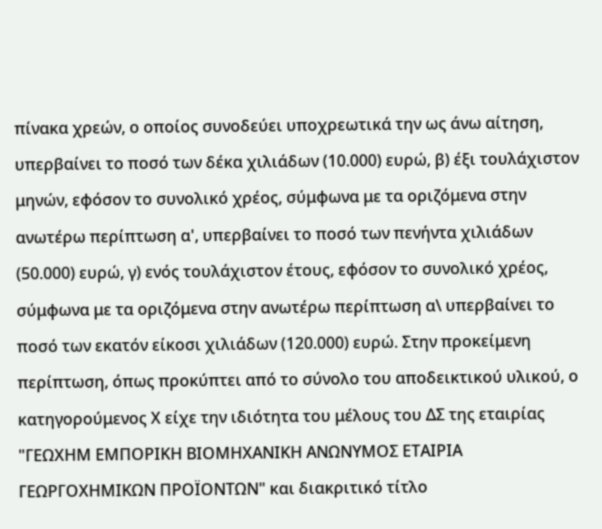πίνακα χρεών, ο οποίος συνοδεύει υποχρεωτικά την ως άνω αίτηση, υπερβαίνει το ποσό των δέκα χιλιάδων (10.000) ευρώ, β) έξι τουλάχιστον μηνών, εφόσον το συνολικό χρέος, σύμφωνα με τα οριζόμενα στην ανωτέρω περίπτωση α', υπερβαίνει το ποσό των πενήντα χιλιάδων (50.000) ευρώ, γ) ενός τουλάχιστον έτους, εφόσον το συνολικό χρέος, σύμφωνα με τα οριζόμενα στην ανωτέρω περίπτωση α\ υπερβαίνει το ποσό των εκατόν είκοσι χιλιάδων (120.000) ευρώ. Στην προκείμενη περίπτωση, όπως προκύπτει από το σύνολο του αποδεικτικού υλικού, ο κατηγορούμενος Χ είχε την ιδιότητα του μέλους του ΔΣ της εταιρίας "ΓΕΩΧΗΜ ΕΜΠΟΡΙΚΗ ΒΙΟΜΗΧΑΝΙΚΗ ΑΝΩΝΥΜΟΣ ΕΤΑΙΡΙΑ ΓΕΩΡΓΟΧΗΜΙΚΩΝ ΠΡΟΪΟΝΤΩΝ" και διακριτικό τίτλο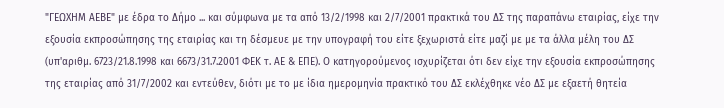"ΓΕΩΧΗΜ ΑΕΒΕ" με έδρα το Δήμο ... και σύμφωνα με τα από 13/2/1998 και 2/7/2001 πρακτικά του ΔΣ της παραπάνω εταιρίας, είχε την εξουσία εκπροσώπησης της εταιρίας και τη δέσμευε με την υπογραφή του είτε ξεχωριστά είτε μαζί με με τα άλλα μέλη του ΔΣ (υπ'αριθμ. 6723/21.8.1998 και 6673/31.7.2001 ΦΕΚ τ. ΑΕ & ΕΠΕ). Ο κατηγορούμενος ισχυρίζεται ότι δεν είχε την εξουσία εκπροσώπησης της εταιρίας από 31/7/2002 και εντεύθεν, διότι με το με ίδια ημερομηνία πρακτικό του ΔΣ εκλέχθηκε νέο ΔΣ με εξαετή θητεία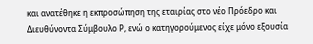και ανατέθηκε η εκπροσώπηση της εταιρίας στο νέο Πρόεδρο και Διευθύνοντα Σύμβουλο Ρ, ενώ ο κατηγορούμενος είχε μόνο εξουσία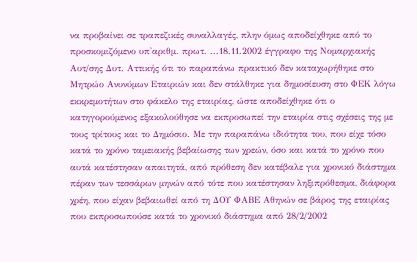να προβαίνει σε τραπεζικές συναλλαγές, πλην όμως αποδείχθηκε από το προσκομιζόμενο υπ'αριθμ. πρωτ. ...18.11.2002 έγγραφο της Νομαρχιακής Αυτ/σης Δυτ. Αττικής ότι το παραπάνω πρακτικό δεν καταχωρήθηκε στο Μητρώο Ανυνύμων Εταιριών και δεν στάλθηκε για δημοσίευση στο ΦΕΚ λόγω εκκρεμοτήτων στο φάκελο της εταιρίας, ώστε αποδείχθηκε ότι ο κατηγορούμενος εξακολούθησε να εκπροσωπεί την εταιρία στις σχέσεις της με τους τρίτους και το Δημόσιο. Με την παραπάνω ιδιότητα του, που είχε τόσο κατά το χρόνο ταμειακής βεβαίωσης των χρεών, όσο και κατά το χρόνο που αυτά κατέστησαν απαιτητά, από πρόθεση δεν κατέβαλε για χρονικό διάστημα πέραν των τεσσάρων μηνών από τότε που κατέστησαν ληξιπρόθεσμα, διάφορα χρέη, που είχαν βεβαιωθεί από τη ΔΟΥ ΦΑΒΕ Αθηνών σε βάρος της εταιρίας που εκπροσωπούσε κατά το χρονικό διάστημα από 28/2/2002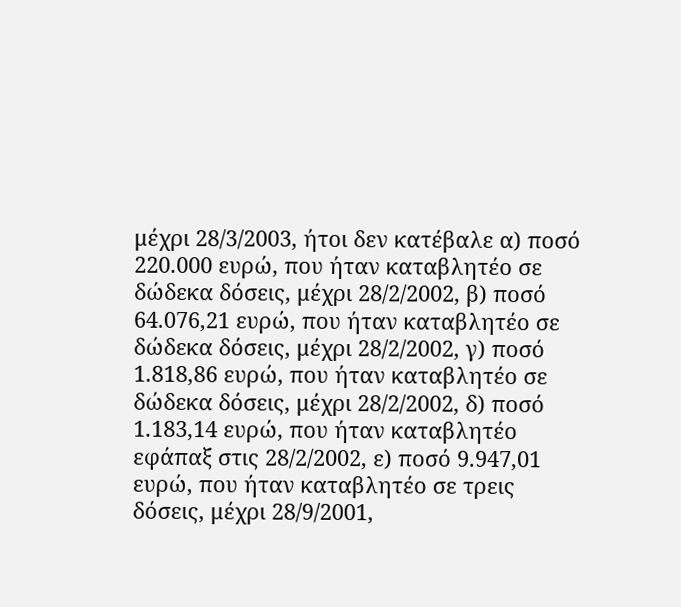μέχρι 28/3/2003, ήτοι δεν κατέβαλε α) ποσό 220.000 ευρώ, που ήταν καταβλητέο σε δώδεκα δόσεις, μέχρι 28/2/2002, β) ποσό 64.076,21 ευρώ, που ήταν καταβλητέο σε δώδεκα δόσεις, μέχρι 28/2/2002, γ) ποσό 1.818,86 ευρώ, που ήταν καταβλητέο σε δώδεκα δόσεις, μέχρι 28/2/2002, δ) ποσό 1.183,14 ευρώ, που ήταν καταβλητέο εφάπαξ στις 28/2/2002, ε) ποσό 9.947,01 ευρώ, που ήταν καταβλητέο σε τρεις δόσεις, μέχρι 28/9/2001,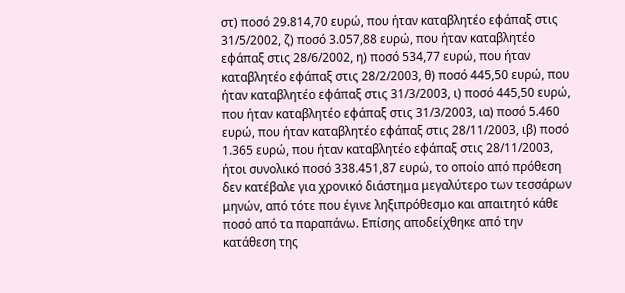στ) ποσό 29.814,70 ευρώ, που ήταν καταβλητέο εφάπαξ στις 31/5/2002, ζ) ποσό 3.057,88 ευρώ, που ήταν καταβλητέο εφάπαξ στις 28/6/2002, η) ποσό 534,77 ευρώ, που ήταν καταβλητέο εφάπαξ στις 28/2/2003, θ) ποσό 445,50 ευρώ, που ήταν καταβλητέο εφάπαξ στις 31/3/2003, ι) ποσό 445,50 ευρώ, που ήταν καταβλητέο εφάπαξ στις 31/3/2003, ια) ποσό 5.460 ευρώ, που ήταν καταβλητέο εφάπαξ στις 28/11/2003, ιβ) ποσό 1.365 ευρώ, που ήταν καταβλητέο εφάπαξ στις 28/11/2003, ήτοι συνολικό ποσό 338.451,87 ευρώ, το οποίο από πρόθεση δεν κατέβαλε για χρονικό διάστημα μεγαλύτερο των τεσσάρων μηνών, από τότε που έγινε ληξιπρόθεσμο και απαιτητό κάθε ποσό από τα παραπάνω. Επίσης αποδείχθηκε από την κατάθεση της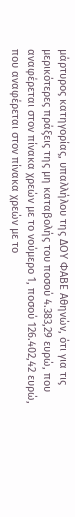μάρτυρος κατηγορίας, υπαλλήλου της ΔΟΥ ΦΑΒΕ Αθηνών, ότι για τις μερικότερες πράξεις της μη καταβολής του ποσού 4.383,29 ευρώ, που αναφέρεται στον πίνακα χρεών με το νούμερο 1, ποσού 126.402,42 ευρώ, που αναφέρεται στον πίνακα χρεών με το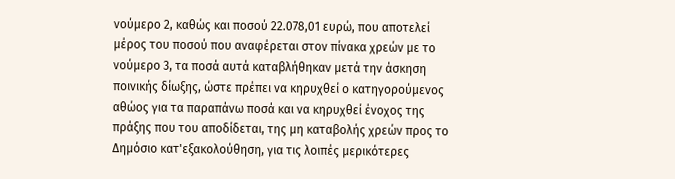νούμερο 2, καθώς και ποσού 22.078,01 ευρώ, που αποτελεί μέρος του ποσού που αναφέρεται στον πίνακα χρεών με το νούμερο 3, τα ποσά αυτά καταβλήθηκαν μετά την άσκηση ποινικής δίωξης, ώστε πρέπει να κηρυχθεί ο κατηγορούμενος αθώος για τα παραπάνω ποσά και να κηρυχθεί ένοχος της πράξης που του αποδίδεται, της μη καταβολής χρεών προς το Δημόσιο κατ'εξακολούθηση, για τις λοιπές μερικότερες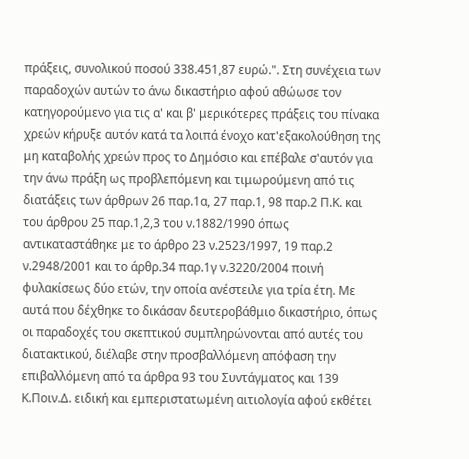πράξεις, συνολικού ποσού 338.451,87 ευρώ.". Στη συνέχεια των παραδοχών αυτών το άνω δικαστήριο αφού αθώωσε τον κατηγορούμενο για τις α' και β' μερικότερες πράξεις του πίνακα χρεών κήρυξε αυτόν κατά τα λοιπά ένοχο κατ'εξακολούθηση της μη καταβολής χρεών προς το Δημόσιο και επέβαλε σ'αυτόν για την άνω πράξη ως προβλεπόμενη και τιμωρούμενη από τις διατάξεις των άρθρων 26 παρ.1α, 27 παρ.1, 98 παρ.2 Π.Κ. και του άρθρου 25 παρ.1,2,3 του ν.1882/1990 όπως αντικαταστάθηκε με το άρθρο 23 ν.2523/1997, 19 παρ.2 ν.2948/2001 και το άρθρ.34 παρ.1γ ν.3220/2004 ποινή φυλακίσεως δύο ετών, την οποία ανέστειλε για τρία έτη. Με αυτά που δέχθηκε το δικάσαν δευτεροβάθμιο δικαστήριο, όπως οι παραδοχές του σκεπτικού συμπληρώνονται από αυτές του διατακτικού, διέλαβε στην προσβαλλόμενη απόφαση την επιβαλλόμενη από τα άρθρα 93 του Συντάγματος και 139 Κ.Ποιν.Δ. ειδική και εμπεριστατωμένη αιτιολογία αφού εκθέτει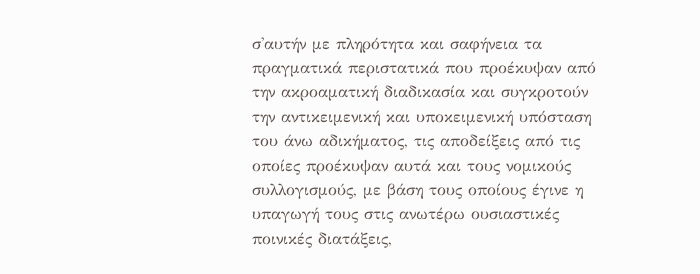σ'αυτήν με πληρότητα και σαφήνεια τα πραγματικά περιστατικά που προέκυψαν από την ακροαματική διαδικασία και συγκροτούν την αντικειμενική και υποκειμενική υπόσταση του άνω αδικήματος, τις αποδείξεις από τις οποίες προέκυψαν αυτά και τους νομικούς συλλογισμούς, με βάση τους οποίους έγινε η υπαγωγή τους στις ανωτέρω ουσιαστικές ποινικές διατάξεις,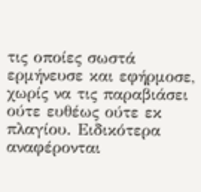τις οποίες σωστά ερμήνευσε και εφήρμοσε, χωρίς να τις παραβιάσει ούτε ευθέως ούτε εκ πλαγίου. Ειδικότερα αναφέρονται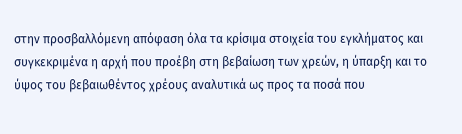στην προσβαλλόμενη απόφαση όλα τα κρίσιμα στοιχεία του εγκλήματος και συγκεκριμένα η αρχή που προέβη στη βεβαίωση των χρεών, η ύπαρξη και το ύψος του βεβαιωθέντος χρέους αναλυτικά ως προς τα ποσά που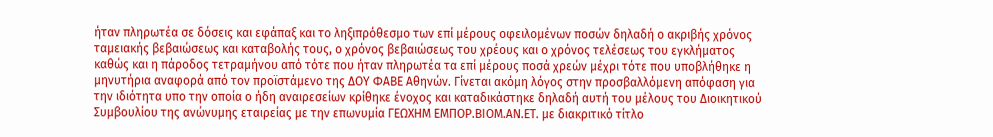ήταν πληρωτέα σε δόσεις και εφάπαξ και το ληξιπρόθεσμο των επί μέρους οφειλομένων ποσών δηλαδή ο ακριβής χρόνος ταμειακής βεβαιώσεως και καταβολής τους, ο χρόνος βεβαιώσεως του χρέους και ο χρόνος τελέσεως του εγκλήματος καθώς και η πάροδος τετραμήνου από τότε που ήταν πληρωτέα τα επί μέρους ποσά χρεών μέχρι τότε που υποβλήθηκε η μηνυτήρια αναφορά από τον προϊστάμενο της ΔΟΥ ΦΑΒΕ Αθηνών. Γίνεται ακόμη λόγος στην προσβαλλόμενη απόφαση για την ιδιότητα υπο την οποία ο ήδη αναιρεσείων κρίθηκε ένοχος και καταδικάστηκε δηλαδή αυτή του μέλους του Διοικητικού Συμβουλίου της ανώνυμης εταιρείας με την επωνυμία ΓΕΩΧΗΜ ΕΜΠΟΡ.ΒΙΟΜ.ΑΝ.ΕΤ. με διακριτικό τίτλο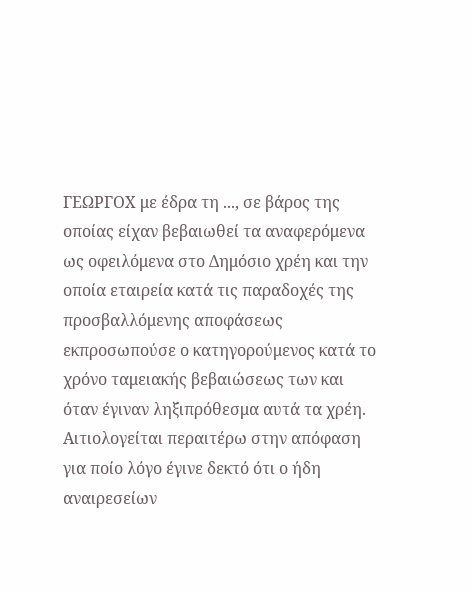ΓΕΩΡΓΟΧ με έδρα τη ..., σε βάρος της οποίας είχαν βεβαιωθεί τα αναφερόμενα ως οφειλόμενα στο Δημόσιο χρέη και την οποία εταιρεία κατά τις παραδοχές της προσβαλλόμενης αποφάσεως εκπροσωπούσε ο κατηγορούμενος κατά το χρόνο ταμειακής βεβαιώσεως των και όταν έγιναν ληξιπρόθεσμα αυτά τα χρέη. Αιτιολογείται περαιτέρω στην απόφαση για ποίο λόγο έγινε δεκτό ότι ο ήδη αναιρεσείων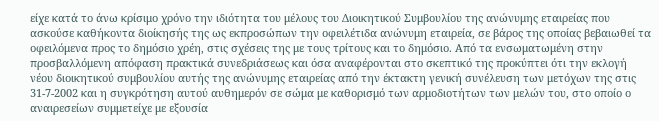είχε κατά το άνω κρίσιμο χρόνο την ιδιότητα του μέλους του Διοικητικού Συμβουλίου της ανώνυμης εταιρείας που ασκούσε καθήκοντα διοίκησής της ως εκπροσώπων την οφειλέτιδα ανώνυμη εταιρεία, σε βάρος της οποίας βεβαιωθεί τα οφειλόμενα προς το δημόσιο χρέη, στις σχέσεις της με τους τρίτους και το δημόσιο. Από τα ενσωματωμένη στην προσβαλλόμενη απόφαση πρακτικά συνεδριάσεως και όσα αναφέρονται στο σκεπτικό της προκύπτει ότι την εκλογή νέου διοικητικού συμβουλίου αυτής της ανώνυμης εταιρείας από την έκτακτη γενική συνέλευση των μετόχων της στις 31-7-2002 και η συγκρότηση αυτού αυθημερόν σε σώμα με καθορισμό των αρμοδιοτήτων των μελών του, στο οποίο ο αναιρεσείων συμμετείχε με εξουσία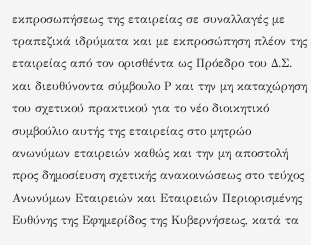εκπροσωπήσεως της εταιρείας σε συναλλαγές με τραπεζικά ιδρύματα και με εκπροσώπηση πλέον της εταιρείας από τον ορισθέντα ως Πρόεδρο του Δ.Σ. και διευθύνοντα σύμβουλο Ρ και την μη καταχώρηση του σχετικού πρακτικού για το νέο διοικητικό συμβούλιο αυτής της εταιρείας στο μητρώο ανωνύμων εταιρειών καθώς και την μη αποστολή προς δημοσίευση σχετικής ανακοινώσεως στο τεύχος Ανωνύμων Εταιρειών και Εταιρειών Περιορισμένης Ευθύνης της Εφημερίδος της Κυβερνήσεως, κατά τα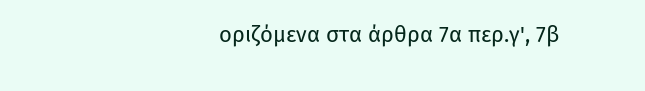οριζόμενα στα άρθρα 7α περ.γ', 7β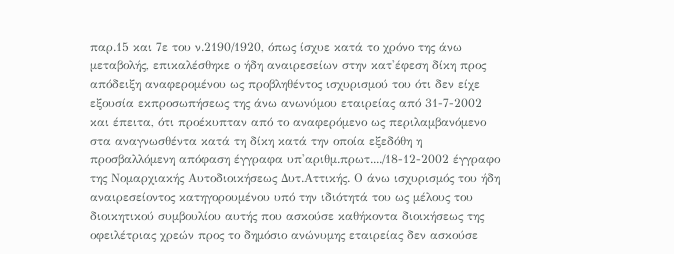παρ.15 και 7ε του ν.2190/1920, όπως ίσχυε κατά το χρόνο της άνω μεταβολής, επικαλέσθηκε ο ήδη αναιρεσείων στην κατ'έφεση δίκη προς απόδειξη αναφερομένου ως προβληθέντος ισχυρισμού του ότι δεν είχε εξουσία εκπροσωπήσεως της άνω ανωνύμου εταιρείας από 31-7-2002 και έπειτα, ότι προέκυπταν από το αναφερόμενο ως περιλαμβανόμενο στα αναγνωσθέντα κατά τη δίκη κατά την οποία εξεδόθη η προσβαλλόμενη απόφαση έγγραφα υπ'αριθμ.πρωτ..../18-12-2002 έγγραφο της Νομαρχιακής Αυτοδιοικήσεως Δυτ.Αττικής. Ο άνω ισχυρισμός του ήδη αναιρεσείοντος κατηγορουμένου υπό την ιδιότητά του ως μέλους του διοικητικού συμβουλίου αυτής που ασκούσε καθήκοντα διοικήσεως της οφειλέτριας χρεών προς το δημόσιο ανώνυμης εταιρείας δεν ασκούσε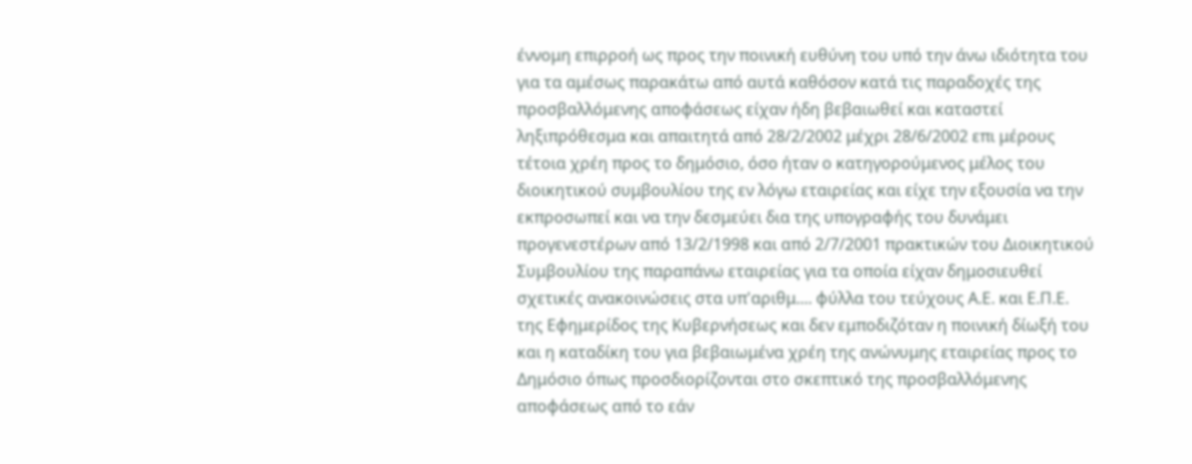έννομη επιρροή ως προς την ποινική ευθύνη του υπό την άνω ιδιότητα του για τα αμέσως παρακάτω από αυτά καθόσον κατά τις παραδοχές της προσβαλλόμενης αποφάσεως είχαν ήδη βεβαιωθεί και καταστεί ληξιπρόθεσμα και απαιτητά από 28/2/2002 μέχρι 28/6/2002 επι μέρους τέτοια χρέη προς το δημόσιο, όσο ήταν ο κατηγορούμενος μέλος του διοικητικού συμβουλίου της εν λόγω εταιρείας και είχε την εξουσία να την εκπροσωπεί και να την δεσμεύει δια της υπογραφής του δυνάμει προγενεστέρων από 13/2/1998 και από 2/7/2001 πρακτικών του Διοικητικού Συμβουλίου της παραπάνω εταιρείας για τα οποία είχαν δημοσιευθεί σχετικές ανακοινώσεις στα υπ'αριθμ.... φύλλα του τεύχους Α.Ε. και Ε.Π.Ε. της Εφημερίδος της Κυβερνήσεως και δεν εμποδιζόταν η ποινική δίωξή του και η καταδίκη του για βεβαιωμένα χρέη της ανώνυμης εταιρείας προς το Δημόσιο όπως προσδιορίζονται στο σκεπτικό της προσβαλλόμενης αποφάσεως από το εάν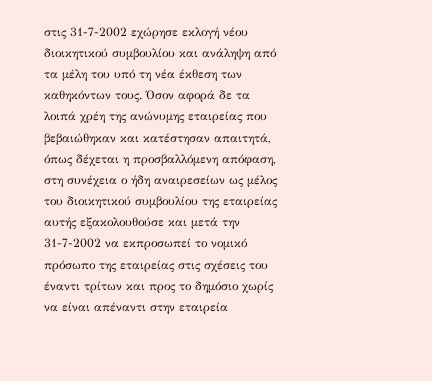στις 31-7-2002 εχώρησε εκλογή νέου διοικητικού συμβουλίου και ανάληψη από τα μέλη του υπό τη νέα έκθεση των καθηκόντων τους. Όσον αφορά δε τα λοιπά χρέη της ανώνυμης εταιρείας που βεβαιώθηκαν και κατέστησαν απαιτητά, όπως δέχεται η προσβαλλόμενη απόφαση, στη συνέχεια ο ήδη αναιρεσείων ως μέλος του διοικητικού συμβουλίου της εταιρείας αυτής εξακολουθούσε και μετά την 31-7-2002 να εκπροσωπεί το νομικό πρόσωπο της εταιρείας στις σχέσεις του έναντι τρίτων και προς το δημόσιο χωρίς να είναι απέναντι στην εταιρεία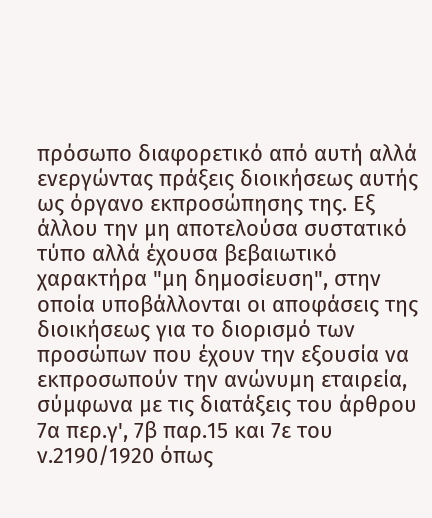πρόσωπο διαφορετικό από αυτή αλλά ενεργώντας πράξεις διοικήσεως αυτής ως όργανο εκπροσώπησης της. Εξ άλλου την μη αποτελούσα συστατικό τύπο αλλά έχουσα βεβαιωτικό χαρακτήρα "μη δημοσίευση", στην οποία υποβάλλονται οι αποφάσεις της διοικήσεως για το διορισμό των προσώπων που έχουν την εξουσία να εκπροσωπούν την ανώνυμη εταιρεία, σύμφωνα με τις διατάξεις του άρθρου 7α περ.γ', 7β παρ.15 και 7ε του ν.2190/1920 όπως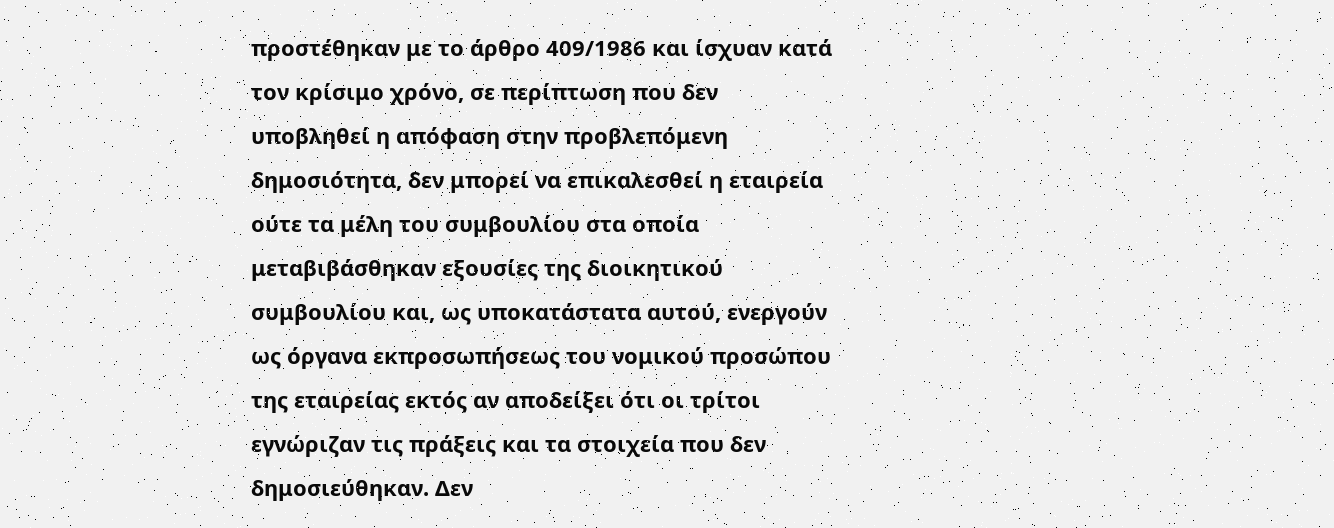προστέθηκαν με το άρθρο 409/1986 και ίσχυαν κατά τον κρίσιμο χρόνο, σε περίπτωση που δεν υποβληθεί η απόφαση στην προβλεπόμενη δημοσιότητα, δεν μπορεί να επικαλεσθεί η εταιρεία ούτε τα μέλη του συμβουλίου στα οποία μεταβιβάσθηκαν εξουσίες της διοικητικού συμβουλίου και, ως υποκατάστατα αυτού, ενεργούν ως όργανα εκπροσωπήσεως του νομικού προσώπου της εταιρείας εκτός αν αποδείξει ότι οι τρίτοι εγνώριζαν τις πράξεις και τα στοιχεία που δεν δημοσιεύθηκαν. Δεν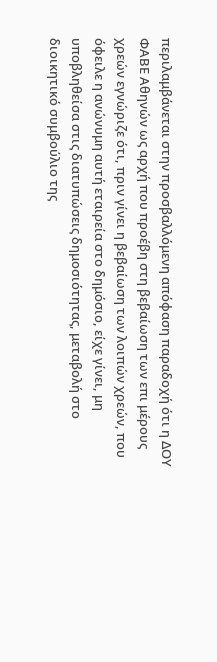περιλαμβάνεται στην προσβαλλόμενη απόφαση παραδοχή ότι η ΔΟΥ ΦΑΒΕ Αθηνών ως αρχή που προέβη στη βεβαίωση των επι μέρους χρεών εγνώριζε ότι, πριν γίνει η βεβαίωση των λοιπών χρεών, που όφειλε η ανώνυμη αυτή εταιρεία στο δημόσιο, είχε γίνει, μη υποβληθείσα στις διατυπώσεις δημοσιότητας, μεταβολή στο διοικητικό συμβούλιο της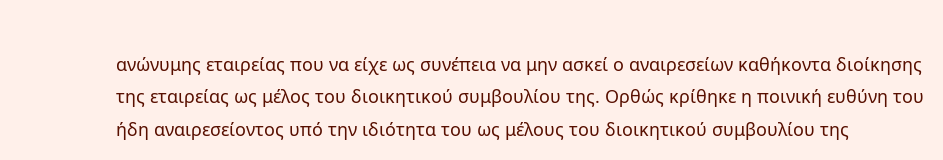ανώνυμης εταιρείας που να είχε ως συνέπεια να μην ασκεί ο αναιρεσείων καθήκοντα διοίκησης της εταιρείας ως μέλος του διοικητικού συμβουλίου της. Ορθώς κρίθηκε η ποινική ευθύνη του ήδη αναιρεσείοντος υπό την ιδιότητα του ως μέλους του διοικητικού συμβουλίου της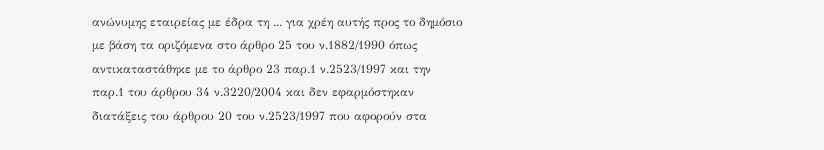ανώνυμης εταιρείας με έδρα τη ... για χρέη αυτής προς το δημόσιο με βάση τα οριζόμενα στο άρθρο 25 του ν.1882/1990 όπως αντικαταστάθηκε με το άρθρο 23 παρ.1 ν.2523/1997 και την παρ.1 του άρθρου 34 ν.3220/2004 και δεν εφαρμόστηκαν διατάξεις του άρθρου 20 του ν.2523/1997 που αφορούν στα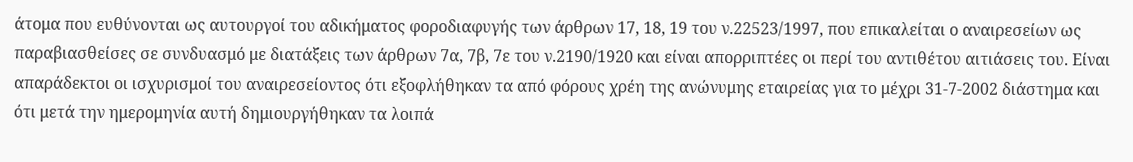άτομα που ευθύνονται ως αυτουργοί του αδικήματος φοροδιαφυγής των άρθρων 17, 18, 19 του ν.22523/1997, που επικαλείται ο αναιρεσείων ως παραβιασθείσες σε συνδυασμό με διατάξεις των άρθρων 7α, 7β, 7ε του ν.2190/1920 και είναι απορριπτέες οι περί του αντιθέτου αιτιάσεις του. Είναι απαράδεκτοι οι ισχυρισμοί του αναιρεσείοντος ότι εξοφλήθηκαν τα από φόρους χρέη της ανώνυμης εταιρείας για το μέχρι 31-7-2002 διάστημα και ότι μετά την ημερομηνία αυτή δημιουργήθηκαν τα λοιπά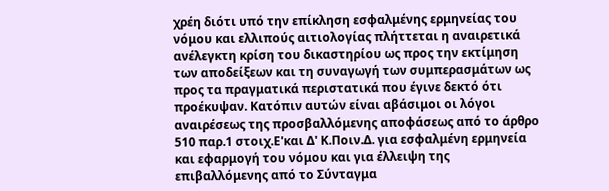χρέη διότι υπό την επίκληση εσφαλμένης ερμηνείας του νόμου και ελλιπούς αιτιολογίας πλήττεται η αναιρετικά ανέλεγκτη κρίση του δικαστηρίου ως προς την εκτίμηση των αποδείξεων και τη συναγωγή των συμπερασμάτων ως προς τα πραγματικά περιστατικά που έγινε δεκτό ότι προέκυψαν. Κατόπιν αυτών είναι αβάσιμοι οι λόγοι αναιρέσεως της προσβαλλόμενης αποφάσεως από το άρθρο 510 παρ.1 στοιχ.Ε'και Δ' Κ.Ποιν.Δ. για εσφαλμένη ερμηνεία και εφαρμογή του νόμου και για έλλειψη της επιβαλλόμενης από το Σύνταγμα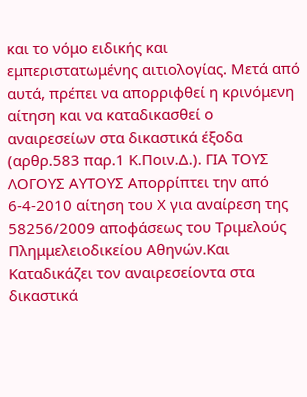και το νόμο ειδικής και εμπεριστατωμένης αιτιολογίας. Μετά από αυτά, πρέπει να απορριφθεί η κρινόμενη αίτηση και να καταδικασθεί ο αναιρεσείων στα δικαστικά έξοδα (αρθρ.583 παρ.1 Κ.Ποιν.Δ.). ΓΙΑ ΤΟΥΣ ΛΟΓΟΥΣ ΑΥΤΟΥΣ Απορρίπτει την από 6-4-2010 αίτηση του Χ για αναίρεση της 58256/2009 αποφάσεως του Τριμελούς Πλημμελειοδικείου Αθηνών.Και Καταδικάζει τον αναιρεσείοντα στα δικαστικά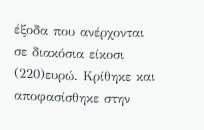έξοδα που ανέρχονται σε διακόσια είκοσι
(220)ευρώ. Κρίθηκε και αποφασίσθηκε στην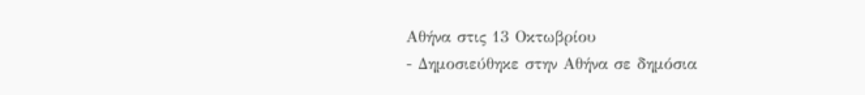Αθήνα στις 13 Οκτωβρίου
- Δημοσιεύθηκε στην Αθήνα σε δημόσια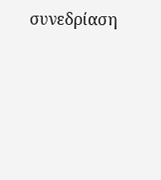συνεδρίαση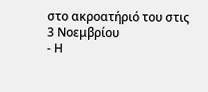στο ακροατήριό του στις 3 Νοεμβρίου
- Η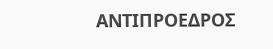ΑΝΤΙΠΡΟΕΔΡΟΣ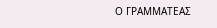Ο ΓΡΑΜΜΑΤΕΑΣ